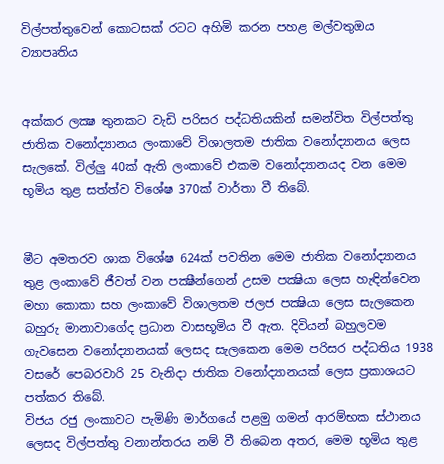විල්පත්තුවෙන් කොටසක් රටට අහිමි කරන පහළ මල්වතුඔය ව්‍යාපෘතිය


අක්කර ලක්‍ෂ තුනකට වැඩි පරිසර පද්ධතියකින් සමන්විත විල්පත්තු ජාතික වනෝද්‍යානය ලංකාවේ විශාලතම ජාතික වනෝද්‍යානය ලෙස සැලකේ. විල්ලු 40ක් ඇති ලංකාවේ එකම වනෝද්‍යානයද වන මෙම භූමිය තුළ සත්ත්ව විශේෂ 370ක් වාර්තා වී තිබේ.


මීට අමතරව ශාක විශේෂ 624ක් පවතින මෙම ජාතික වනෝද්‍යානය තුළ ලංකාවේ ජීවත් වන පක්‍ෂීන්ගෙන් උසම පක්‍ෂියා ලෙස හැඳින්වෙන මහා කොකා සහ ලංකාවේ විශාලතම ජලජ පක්‍ෂියා ලෙස සැලකෙන බහුරු මානාවාගේද ප්‍රධාන වාසභූමිය වී ඇත. දිවියන් බහුලවම ගැවසෙන වනෝද්‍යානයක් ලෙසද සැලකෙන මෙම පරිසර පද්ධතිය 1938 වසරේ පෙබරවාරි 25 වැනිදා ජාතික වනෝද්‍යානයක් ලෙස ප්‍රකාශයට පත්කර තිබේ.
විජය රජු ලංකාවට පැමිණි මාර්ගයේ පළමු ගමන් ආරම්භක ස්ථානය ලෙසද විල්පත්තු වනාන්තරය නම් වී තිබෙන අතර, මෙම භූමිය තුළ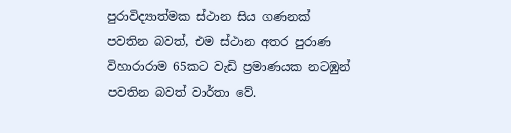පුරාවිද්‍යාත්මක ස්ථාන සිය ගණනක් පවතින බවත්, එම ස්ථාන අතර පුරාණ විහාරාරාම 65කට වැඩි ප්‍රමාණයක නටඹුන් පවතින බවත් වාර්තා වේ.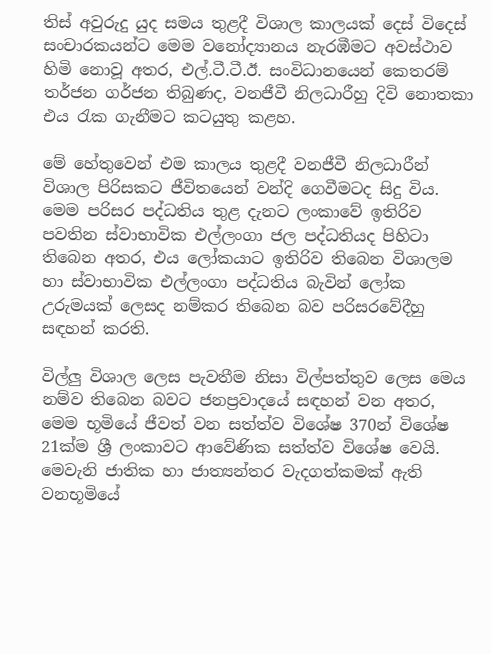තිස් අවුරුදු යුද සමය තුළදී විශාල කාලයක් දෙස් විදෙස් සංචාරකයන්ට මෙම වනෝද්‍යානය නැරඹීමට අවස්ථාව හිමි නොවූ අතර, එල්.ටී.ටී.ඊ. සංවිධානයෙන් කෙතරම් තර්ජන ගර්ජන තිබුණද, වනජීවී නිලධාරීහු දිවි නොතකා එය රැක ගැනීමට කටයුතු කළහ.

මේ හේතුවෙන් එම කාලය තුළදී වනජීවී නිලධාරීන් විශාල පිරිසකට ජීවිතයෙන් වන්දි ගෙවීමටද සිදු විය. මෙම පරිසර පද්ධතිය තුළ දැනට ලංකාවේ ඉතිරිව පවතින ස්වාභාවික එල්ලංගා ජල පද්ධතියද පිහිටා තිබෙන අතර, එය ලෝකයාට ඉතිරිව තිබෙන විශාලම හා ස්වාභාවික එල්ලංගා පද්ධතිය බැවින් ලෝක උරුමයක් ලෙසද නම්කර තිබෙන බව පරිසරවේදීහු සඳහන් කරති.

විල්ලු විශාල ලෙස පැවතීම නිසා විල්පත්තුව ලෙස මෙය නම්ව තිබෙන බවට ජනප්‍රවාදයේ සඳහන් වන අතර, මෙම භූමියේ ජීවත් වන සත්ත්ව විශේෂ 370න් විශේෂ 21ක්ම ශ්‍රී ලංකාවට ආවේණික සත්ත්ව විශේෂ වෙයි. මෙවැනි ජාතික හා ජාත්‍යන්තර වැදගත්කමක් ඇති වනභූමියේ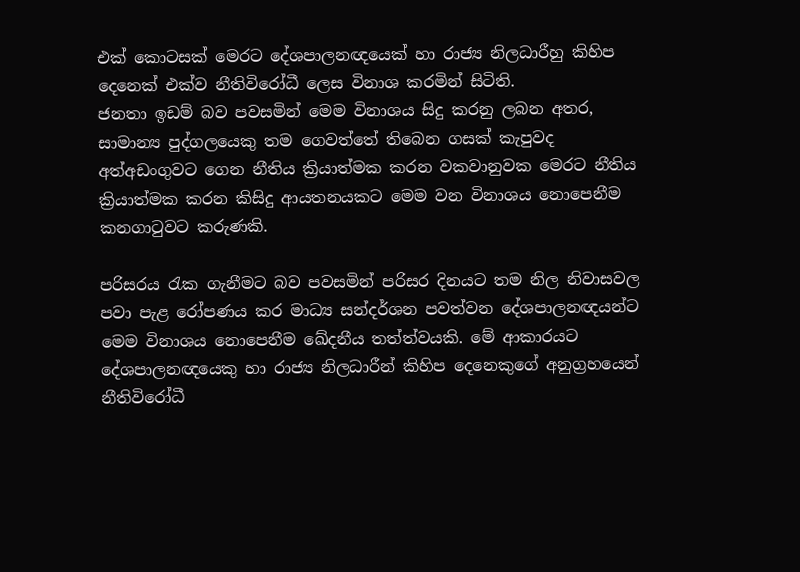එක් කොටසක් මෙරට දේශපාලනඥයෙක් හා රාජ්‍ය නිලධාරීහු කිහිප දෙනෙක් එක්ව නීතිවිරෝධී ලෙස විනාශ කරමින් සිටිති.
ජනතා ඉඩම් බව පවසමින් මෙම විනාශය සිදු කරනු ලබන අතර, සාමාන්‍ය පුද්ගලයෙකු තම ගෙවත්තේ තිබෙන ගසක් කැපුවද අත්අඩංගුවට ගෙන නීතිය ක්‍රියාත්මක කරන වකවානුවක මෙරට නීතිය ක්‍රියාත්මක කරන කිසිදු ආයතනයකට මෙම වන විනාශය නොපෙනීම කනගාටුවට කරුණකි.

පරිසරය රැක ගැනීමට බව පවසමින් පරිසර දිනයට තම නිල නිවාසවල පවා පැළ රෝපණය කර මාධ්‍ය සන්දර්ශන පවත්වන දේශපාලනඥයන්ට මෙම විනාශය නොපෙනීම ඛේදනීය තත්ත්වයකි. මේ ආකාරයට දේශපාලනඥයෙකු හා රාජ්‍ය නිලධාරීන් කිහිප දෙනෙකුගේ අනුග්‍රහයෙන් නීතිවිරෝධී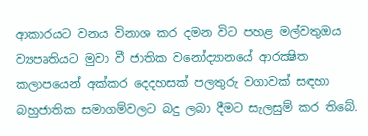ආකාරයට වනය විනාශ කර දමන විට පහළ මල්වතුඔය ව්‍යපෘතියට මුවා වී ජාතික වනෝද්‍යානයේ ආරක්‍ෂිත කලාපයෙන් අක්කර දෙදහසක් පලතුරු වගාවක් සඳහා බහුජාතික සමාගම්වලට බදු ලබා දීමට සැලසුම් කර තිබේ.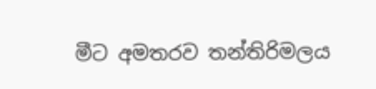මීට අමතරව තන්තිරිමලය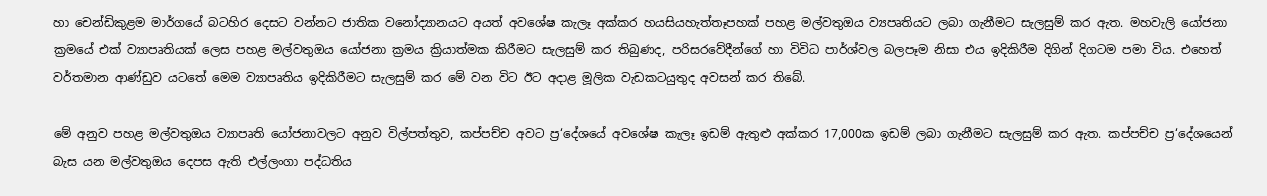හා චෙන්ඩිකුළම මාර්ගයේ බටහිර දෙසට වන්නට ජාතික වනෝද්‍යානයට අයත් අවශේෂ කැලෑ අක්කර හයසියහැත්තෑපහක් පහළ මල්වතුඔය ව්‍යපෘතියට ලබා ගැනීමට සැලසුම් කර ඇත. මහවැලි යෝජනා ක්‍රමයේ එක් ව්‍යාපෘතියක් ලෙස පහළ මල්වතුඔය යෝජනා ක්‍රමය ක්‍රියාත්මක කිරීමට සැලසුම් කර තිබුණද, පරිසරවේදීන්ගේ හා විවිධ පාර්ශ්වල බලපෑම නිසා එය ඉදිකිරීම දිගින් දිගටම පමා විය. එහෙත් වර්තමාන ආණ්ඩුව යටතේ මෙම ව්‍යාපෘතිය ඉදිකිරීමට සැලසුම් කර මේ වන විට ඊට අදාළ මූලික වැඩකටයුතුද අවසන් කර තිබේ.

මේ අනුව පහළ මල්වතුඔය ව්‍යාපෘති යෝජනාවලට අනුව විල්පත්තුව, කප්පච්ච අවට ප්‍ර‘දේශයේ අවශේෂ කැලෑ ඉඩම් ඇතුළු අක්කර 17,000ක ඉඩම් ලබා ගැනීමට සැලසුම් කර ඇත. කප්පච්ච ප්‍ර‘දේශයෙන් බැස යන මල්වතුඔය දෙපස ඇති එල්ලංගා පද්ධතිය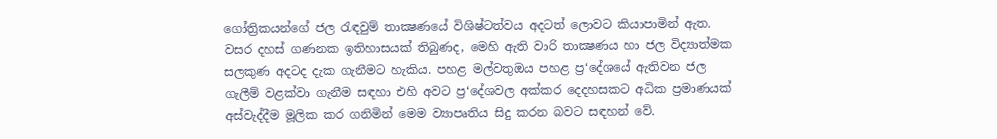ගෝත්‍රිකයන්ගේ ජල රැඳවුම් තාක්‍ෂණයේ විශිෂ්ටත්වය අදටත් ලොවට කියාපාමින් ඇත. වසර දහස් ගණනක ඉතිහාසයක් තිබුණද, මෙහි ඇති වාරි තාක්‍ෂණය හා ජල විද්‍යාත්මක සලකුණ අදටද දැක ගැනීමට හැකිය. පහළ මල්වතුඔය පහළ ප්‍ර‘දේශයේ ඇතිවන ජල ගැලීම් වළක්වා ගැනීම සඳහා එහි අවට ප්‍ර‘දේශවල අක්කර දෙදහසකට අධික ප්‍රමාණයක් අස්වැද්දීම මූලික කර ගනිමින් මෙම ව්‍යාපෘතිය සිදු කරන බවට සඳහන් වේ.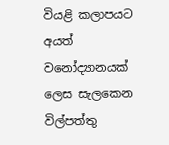වියළි කලාපයට අයත් වනෝද්‍යානයක් ලෙස සැලකෙන විල්පත්තු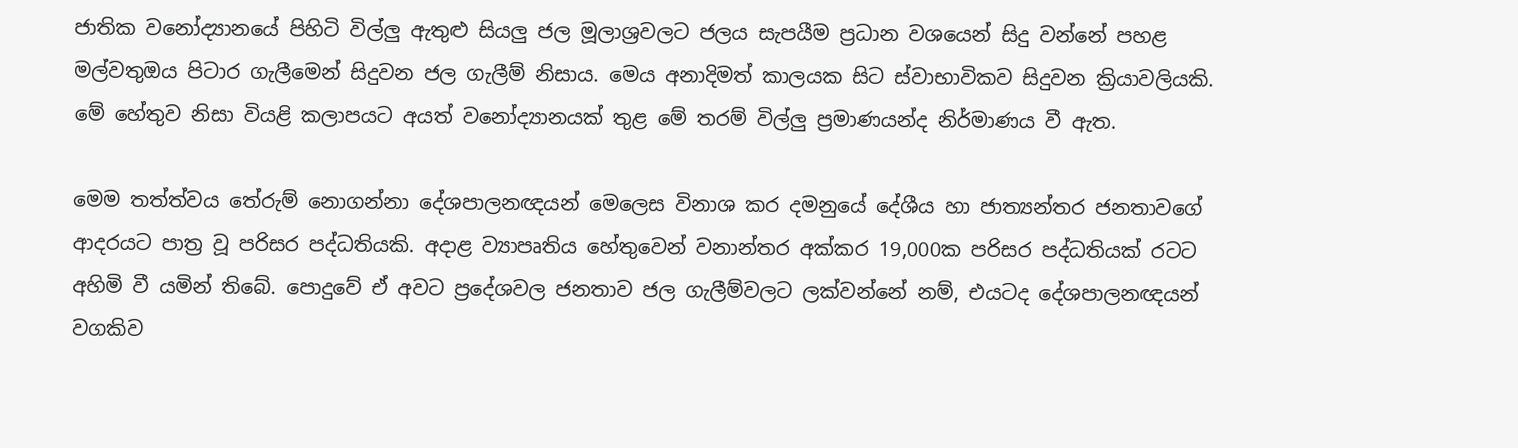ජාතික වනෝද්‍යානයේ පිහිටි විල්ලු ඇතුළු සියලු ජල මූලාශ්‍රවලට ජලය සැපයීම ප්‍රධාන වශයෙන් සිදු වන්නේ පහළ මල්වතුඔය පිටාර ගැලීමෙන් සිදුවන ජල ගැලීම් නිසාය. මෙය අනාදිමත් කාලයක සිට ස්වාභාවිකව සිදුවන ක්‍රියාවලියකි. මේ හේතුව නිසා වියළි කලාපයට අයත් වනෝද්‍යානයක් තුළ මේ තරම් විල්ලු ප්‍රමාණයන්ද නිර්මාණය වී ඇත.

මෙම තත්ත්වය තේරුම් නොගන්නා දේශපාලනඥයන් මෙලෙස විනාශ කර දමනුයේ දේශීය හා ජාත්‍යන්තර ජනතාවගේ ආදරයට පාත්‍ර වූ පරිසර පද්ධතියකි. අදාළ ව්‍යාපෘතිය හේතුවෙන් වනාන්තර අක්කර 19,000ක පරිසර පද්ධතියක් රටට අහිමි වී යමින් තිබේ. පොදුවේ ඒ අවට ප්‍රදේශවල ජනතාව ජල ගැලීම්වලට ලක්වන්නේ නම්, එයටද දේශපාලනඥයන් වගකිව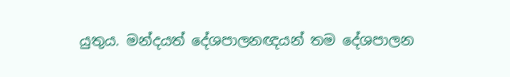යුතුය. මන්දයත් දේශපාලනඥයන් තම දේශපාලන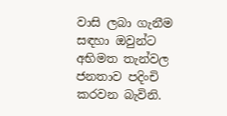වාසි ලබා ගැනීම සඳහා ඔවුන්ට අභිමත තැන්වල ජනතාව පදිංචි කරවන බැවිනි.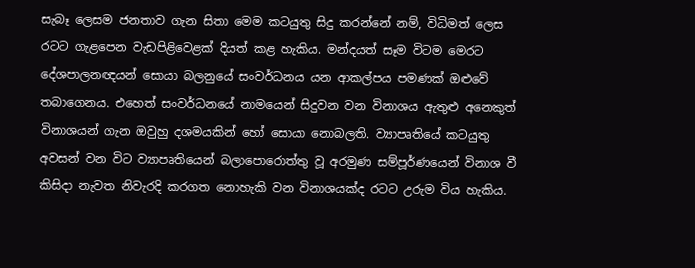සැබෑ ලෙසම ජනතාව ගැන සිතා මෙම කටයුතු සිදු කරන්නේ නම්, විධිමත් ලෙස රටට ගැළපෙන වැඩපිළිවෙළක් දියත් කළ හැකිය. මන්දයත් සෑම විටම මෙරට දේශපාලනඥයන් සොයා බලනුයේ සංවර්ධනය යන ආකල්පය පමණක් ඔළුවේ තබාගෙනය. එහෙත් සංවර්ධනයේ නාමයෙන් සිදුවන වන විනාශය ඇතුළු අනෙකුත් විනාශයන් ගැන ඔවුහු දශමයකින් හෝ සොයා නොබලති. ව්‍යාපෘතියේ කටයුතු අවසන් වන විට ව්‍යාපෘතියෙන් බලාපොරොත්තු වූ අරමුණ සම්පූර්ණයෙන් විනාශ වී කිසිදා නැවත නිවැරදි කරගත නොහැකි වන විනාශයක්ද රටට උරුම විය හැකිය.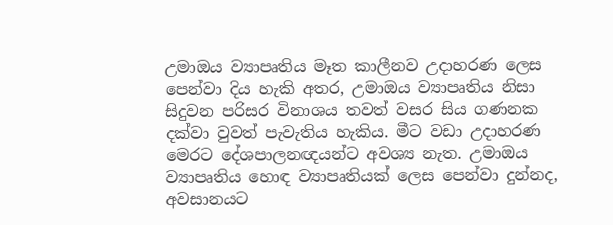උමාඔය ව්‍යාපෘතිය මෑත කාලීනව උදාහරණ ලෙස පෙන්වා දිය හැකි අතර, උමාඔය ව්‍යාපෘතිය නිසා සිදුවන පරිසර විනාශය තවත් වසර සිය ගණනක දක්වා වුවත් පැවැතිය හැකිය. මීට වඩා උදාහරණ මෙරට දේශපාලනඥයන්ට අවශ්‍ය නැත. උමාඔය ව්‍යාපෘතිය හොඳ ව්‍යාපෘතියක් ලෙස පෙන්වා දුන්නද, අවසානයට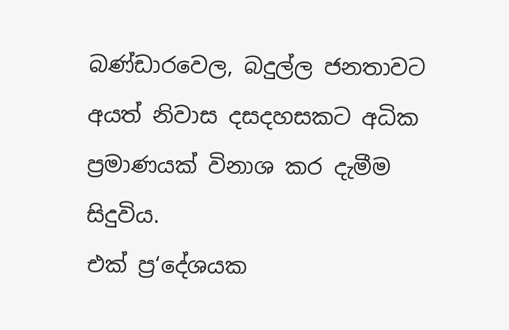බණ්ඩාරවෙල, බදුල්ල ජනතාවට අයත් නිවාස දසදහසකට අධික ප්‍රමාණයක් විනාශ කර දැමීම සිදුවිය.
එක් ප්‍ර‘දේශයක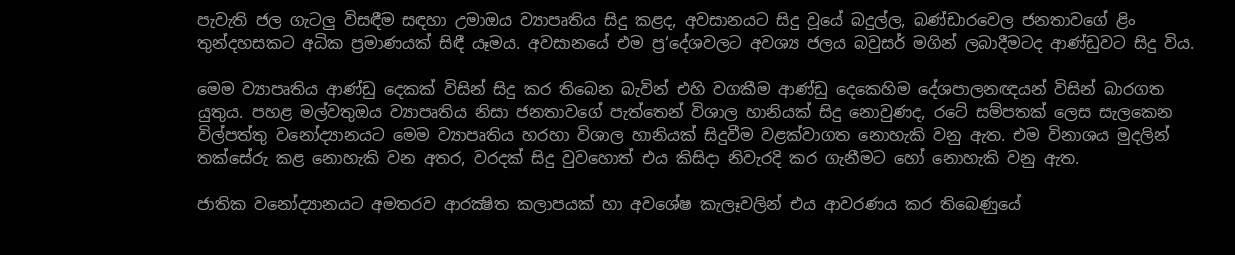පැවැති ජල ගැටලු විසඳීම සඳහා උමාඔය ව්‍යාපෘතිය සිදු කළද, අවසානයට සිදු වූයේ බදුල්ල, බණ්ඩාරවෙල ජනතාවගේ ළිං තුන්දහසකට අධික ප්‍රමාණයක් සිඳී යෑමය. අවසානයේ එම ප්‍ර‘දේශවලට අවශ්‍ය ජලය බවුසර් මගින් ලබාදීමටද ආණ්ඩුවට සිදු විය.

මෙම ව්‍යාපෘතිය ආණ්ඩු දෙකක් විසින් සිදු කර තිබෙන බැවින් එහි වගකීම ආණ්ඩු දෙකෙහිම දේශපාලනඥයන් විසින් බාරගත යුතුය. පහළ මල්වතුඔය ව්‍යාපෘතිය නිසා ජනතාවගේ පැත්තෙන් විශාල හානියක් සිදු නොවුණද, රටේ සම්පතක් ලෙස සැලකෙන විල්පත්තු වනෝද්‍යානයට මෙම ව්‍යාපෘතිය හරහා විශාල හානියක් සිදුවීම වළක්වාගත නොහැකි වනු ඇත. එම විනාශය මුදලින් තක්සේරු කළ නොහැකි වන අතර, වරදක් සිදු වුවහොත් එය කිසිදා නිවැරදි කර ගැනීමට හෝ නොහැකි වනු ඇත.

ජාතික වනෝද්‍යානයට අමතරව ආරක්‍ෂිත කලාපයක් හා අවශේෂ කැලෑවලින් එය ආවරණය කර තිබෙණුයේ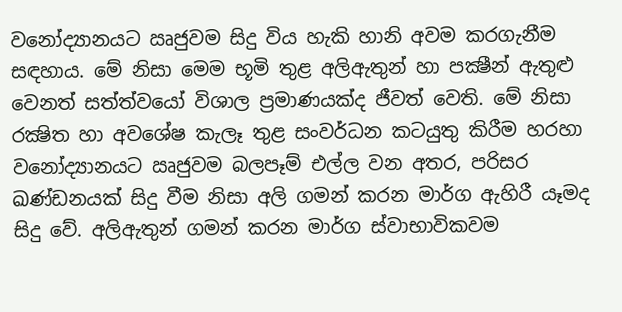වනෝද්‍යානයට ඍජුවම සිදු විය හැකි හානි අවම කරගැනීම සඳහාය. මේ නිසා මෙම භූමි තුළ අලිඇතුන් හා පක්‍ෂීන් ඇතුළු වෙනත් සත්ත්වයෝ විශාල ප්‍රමාණයක්ද ජීවත් වෙති. මේ නිසා රක්‍ෂිත හා අවශේෂ කැලෑ තුළ සංවර්ධන කටයුතු කිරීම හරහා වනෝද්‍යානයට ඍජුවම බලපෑම් එල්ල වන අතර, පරිසර ඛණ්ඩනයක් සිදු වීම නිසා අලි ගමන් කරන මාර්ග ඇහිරී යෑමද සිදු වේ. අලිඇතුන් ගමන් කරන මාර්ග ස්වාභාවිකවම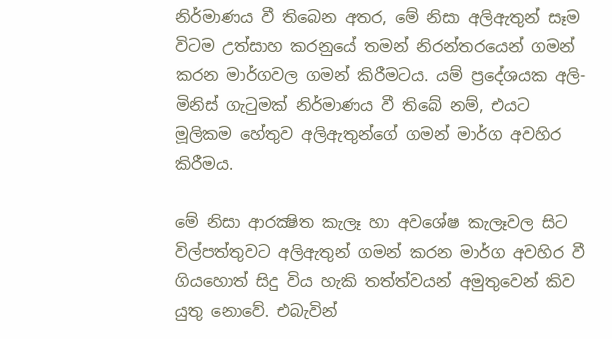නිර්මාණය වී තිබෙන අතර, මේ නිසා අලිඇතුන් සෑම විටම උත්සාහ කරනුයේ තමන් නිරන්තරයෙන් ගමන් කරන මාර්ගවල ගමන් කිරීමටය. යම් ප්‍රදේශයක අලි-මිනිස් ගැටුමක් නිර්මාණය වී තිබේ නම්, එයට මූලිකම හේතුව අලිඇතුන්ගේ ගමන් මාර්ග අවහිර කිරී‍මය.

මේ නිසා ආරක්‍ෂිත කැලෑ හා අවශේෂ කැලෑවල සිට විල්පත්තුවට අලිඇතුන් ගමන් කරන මාර්ග අවහිර වී ගියහොත් සිදු විය හැකි තත්ත්වයන් අමුතුවෙන් කිව යුතු නොවේ. එබැවින්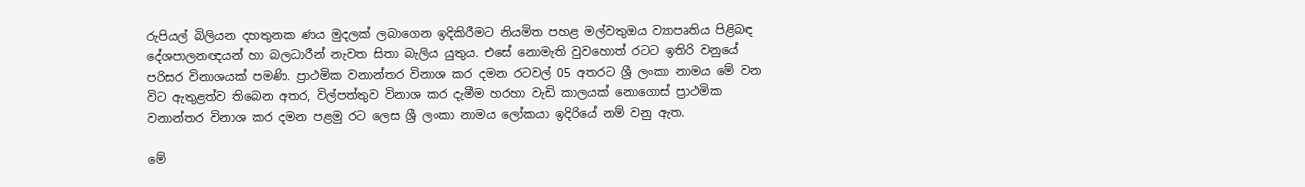රුපියල් බිලියන දහතුනක ණය මුදලක් ලබාගෙන ඉදිකිරීමට නියමිත පහළ මල්වතුඔය ව්‍යාපෘතිය පිළිබඳ දේශපාලනඥයන් හා බලධාරීන් නැවත සිතා බැලිය යුතුය. එසේ නොමැති වුවහොත් රටට ඉතිරි වනුයේ පරිසර විනාශයක් පමණි. ප්‍රාථමික වනාන්තර විනාශ කර දමන රටවල් 05 අතරට ශ්‍රී ලංකා නාමය මේ වන විට ඇතුළත්ව තිබෙන අතර, විල්පත්තුව විනාශ කර දැමීම හරහා වැඩි කාලයක් නොගොස් ප්‍රාථමික වනාන්තර විනාශ කර දමන පළමු රට ලෙස ශ්‍රී ලංකා නාමය ලෝකයා ඉදිරියේ නම් වනු ඇත.

මේ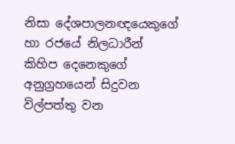නිසා දේශපාලනඥයෙකුගේ හා රජයේ නිලධාරීන් කිහිප දෙනෙකුගේ අනුග්‍රහයෙන් සිදුවන විල්පත්තු වන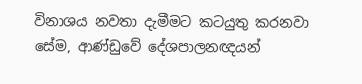විනාශය නවතා දැමීමට කටයුතු කරනවා සේම, ආණ්ඩුවේ දේශපාලනඥයන්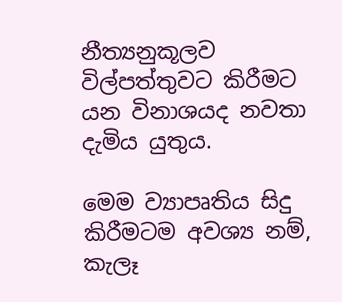නීත්‍යනුකූලව විල්පත්තුවට කිරීමට යන විනාශයද නවතා දැමිය යුතුය.

මෙම ව්‍යාපෘතිය සිදු කිරීමටම අවශ්‍ය නම්, කැලෑ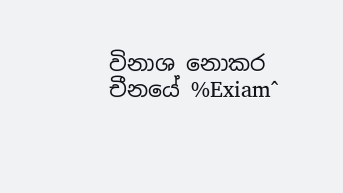විනාශ නොකර චීනයේ %Exiam^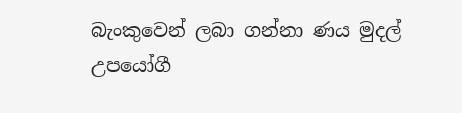බැංකුවෙන් ලබා ගන්නා ණය මුදල් උපයෝගී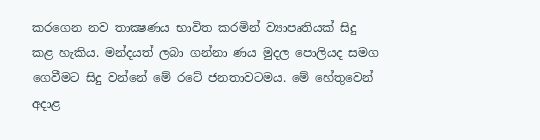කරගෙන නව තාක්‍ෂණය භාවිත කරමින් ව්‍යාපෘතියක් සිදු කළ හැකිය. මන්දයත් ලබා ගන්නා ණය මුදල පොලියද සමග ගෙවීමට සිදු වන්නේ මේ රටේ ජනතාවටමය. මේ හේතුවෙන් අදාළ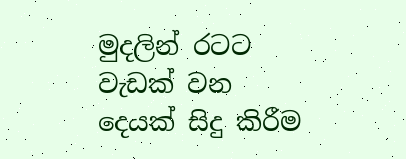මුදලින් රටට වැඩක් වන දෙයක් සිදු කිරීම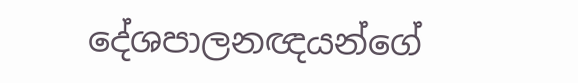දේශපාලනඥයන්ගේ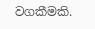වගකීමකි.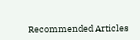Recommended Articles